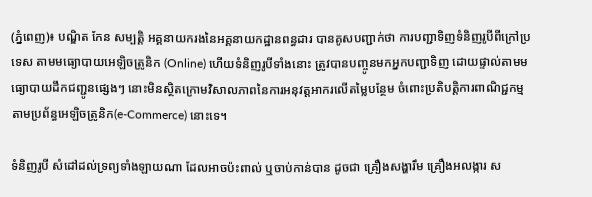(ភ្នំពេញ)៖ បណ្ឌិត កែន សម្បត្តិ អគ្គនាយករងនៃអគ្គនាយកដ្ឋានពន្ធដារ បានគូសបញ្ជាក់ថា ការបញ្ជាទិញទំនិញរូបីពីក្រៅប្រទេស តាមមធ្យោបាយអេឡិចត្រូនិក (Online) ហើយទំនិញរូបីទាំងនោះ ត្រូវបានបញ្ចូនមកអ្នកបញ្ជាទិញ ដោយផ្ទាល់តាមមធ្យោបាយដឹកជញ្ជូនផ្សេងៗ នោះមិនស្ថិតក្រោមវិសាលភាពនៃការអនុវត្តអាករលើតម្លៃបន្ថែម ចំពោះប្រតិបត្តិការពាណិជ្ជកម្មតាមប្រព័ន្ធអេឡិចត្រូនិក(e-Commerce) នោះទេ។

ទំនិញរូបី សំដៅដល់ទ្រព្យទាំងឡាយណា ដែលអាចប៉ះពាល់ ឬចាប់កាន់បាន ដូចជា គ្រឿងសង្ហារឹម គ្រឿងអលង្ការ ស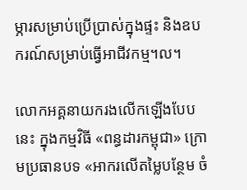ម្ភារសម្រាប់ប្រើប្រាស់ក្នុងផ្ទះ និងឧបករណ៍សម្រាប់ធ្វើអាជីវកម្ម។ល។

លោកអគ្គនាយករងលើកឡើងបែបនេះ ក្នុងកម្មវិធី «ពន្ធដារកម្ពុជា» ក្រោមប្រធានបទ «អាករលើតម្លៃបន្ថែម ចំ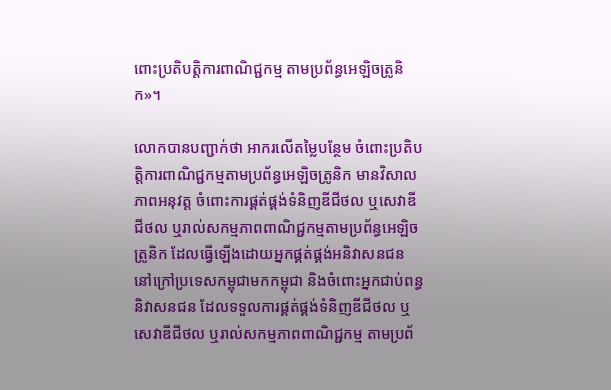ពោះប្រតិបត្តិការពាណិជ្ជកម្ម តាមប្រព័ន្ធអេឡិចត្រូនិក»។

លោកបានបញ្ជាក់ថា អាករលើតម្លៃបន្ថែម ចំពោះប្រតិបត្តិការពាណិជ្ជកម្មតាមប្រព័ន្ធអេឡិចត្រូនិក មានវិសាលភាពអនុវត្ត ចំពោះការផ្គត់ផ្គង់ទំនិញឌីជីថល ឬសេវាឌីជីថល ឬរាល់សកម្មភាពពាណិជ្ជកម្មតាមប្រព័ន្ធអេឡិចត្រូនិក ដែលធ្វើឡើងដោយអ្នកផ្គត់ផ្គង់អនិវាសនជន នៅក្រៅប្រទេសកម្ពុជាមកកម្ពុជា និងចំពោះអ្នកជាប់ពន្ធនិវាសនជន ដែលទទួលការផ្គត់ផ្គង់ទំនិញឌីជីថល ឬសេវាឌីជីថល ឬរាល់សកម្មភាពពាណិជ្ជកម្ម តាមប្រព័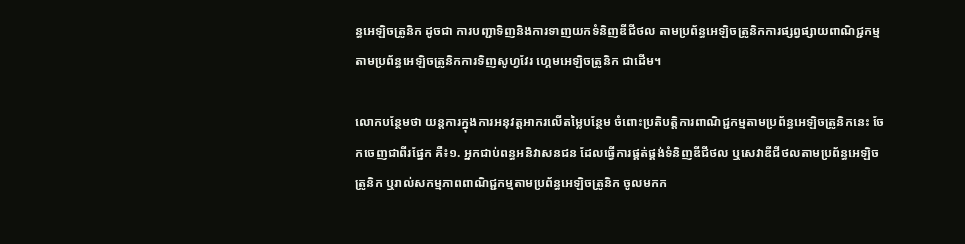ន្ធអេឡិចត្រូនិក ដូចជា ការបញ្ជាទិញនិងការទាញយកទំនិញឌីជីថល តាមប្រព័ន្ធអេឡិចត្រូនិកការផ្សព្វផ្សាយពាណិជ្ជកម្ម តាមប្រព័ន្ធអេឡិចត្រូនិកការទិញសូហ្វវែរ ហ្គេមអេឡិចត្រូនិក ជាដើម។

លោកបន្ថែមថា យន្តការក្នុងការអនុវត្តអាករលើតម្លៃបន្ថែម ចំពោះប្រតិបត្តិការពាណិជ្ជកម្មតាមប្រព័ន្ធអេឡិចត្រូនិកនេះ ចែកចេញជាពីរផ្នែក គឺ៖១. អ្នកជាប់ពន្ធអនិវាសនជន ដែលធ្វើការផ្គត់ផ្គង់ទំនិញឌីជីថល ឬសេវាឌីជីថលតាមប្រព័ន្ធអេឡិចត្រូនិក ឬរាល់សកម្មភាពពាណិជ្ជកម្មតាមប្រព័ន្ធអេឡិចត្រូនិក ចូលមកក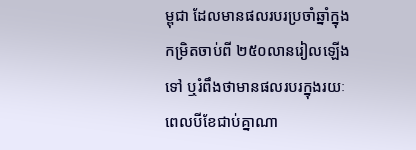ម្ពុជា ដែលមានផលរបរប្រចាំឆ្នាំក្នុងកម្រិតចាប់ពី ២៥០លានរៀលឡើងទៅ ឬរំពឹងថាមានផលរបរក្នុងរយៈពេលបីខែជាប់គ្នាណា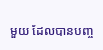មួយ ដែលបានបញ្ច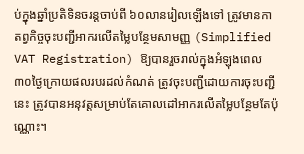ប់ក្នុងឆ្នាំប្រតិទិនចរន្តចាប់ពី ៦០លានរៀលឡើងទៅ ត្រូវមានកាតព្វកិច្ចចុះបញ្ជីអាករលើតម្លៃបន្ថែមសាមញ្ញ (Simplified VAT Registration) ឱ្យបានរួចរាល់ក្នុងអំឡុងពេល ៣០ថ្ងៃក្រោយផលរបរដល់កំណត់ ត្រូវចុះបញ្ជីដោយការចុះបញ្ជីនេះ ត្រូវបានអនុវត្តសម្រាប់តែគោលដៅអាករលើតម្លៃបន្ថែមតែប៉ុណ្ណោះ។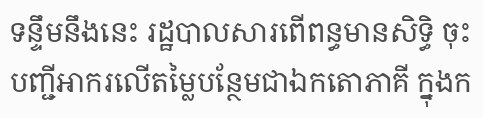ទន្ទឹមនឹងនេះ រដ្ឋបាលសារពើពន្ធមានសិទ្ធិ ចុះបញ្ជីអាករលើតម្លៃបន្ថែមជាឯកតោភាគី ក្នុងក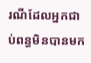រណីដែលអ្នកជាប់ពន្ធមិនបានមក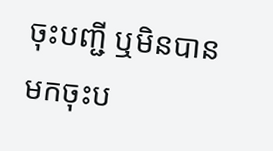ចុះបញ្ជី ឬមិនបានមកចុះប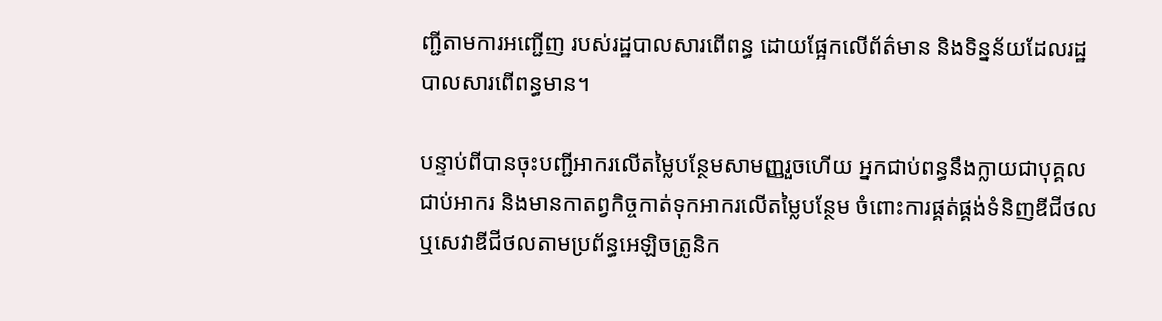ញ្ជីតាមការអញ្ជើញ របស់រដ្ឋបាលសារពើពន្ធ ដោយផ្អែកលើព័ត៌មាន និងទិន្នន័យដែលរដ្ឋបាលសារពើពន្ធមាន។

បន្ទាប់ពីបានចុះបញ្ជីអាករលើតម្លៃបន្ថែមសាមញ្ញរួចហើយ អ្នកជាប់ពន្ធនឹងក្លាយជាបុគ្គលជាប់អាករ និងមានកាតព្វកិច្ចកាត់ទុកអាករលើតម្លៃបន្ថែម ចំពោះការផ្គត់ផ្គង់ទំនិញឌីជីថល ឬសេវាឌីជីថលតាមប្រព័ន្ធអេឡិចត្រូនិក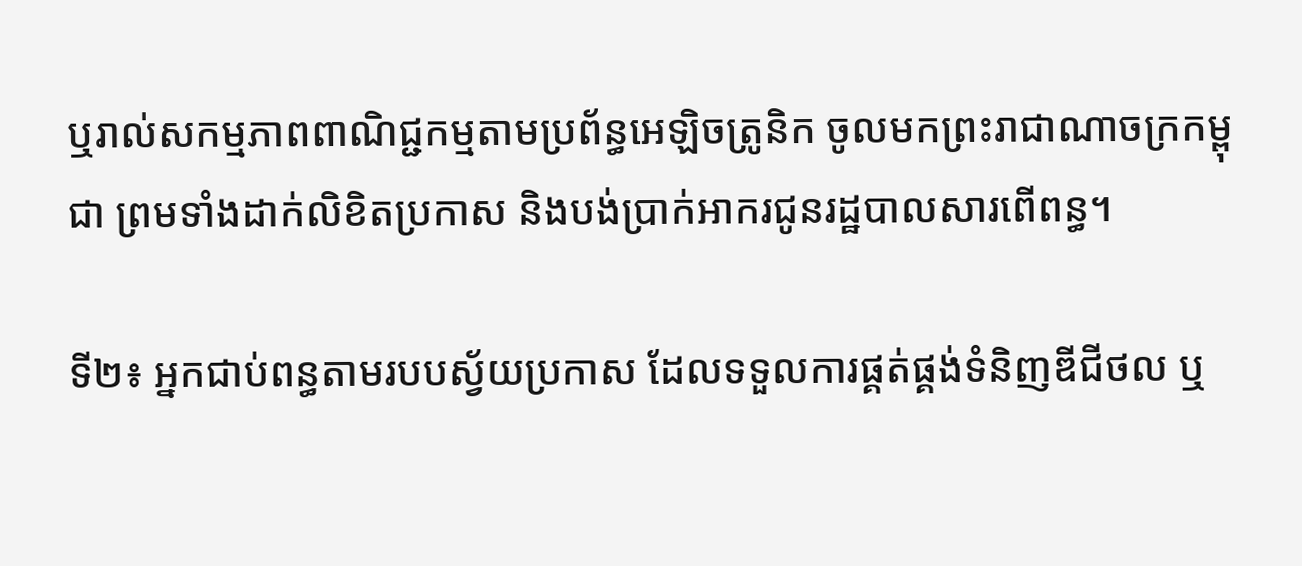ឬរាល់សកម្មភាពពាណិជ្ជកម្មតាមប្រព័ន្ធអេឡិចត្រូនិក ចូលមកព្រះរាជាណាចក្រកម្ពុជា ព្រមទាំងដាក់លិខិតប្រកាស និងបង់ប្រាក់អាករជូនរដ្ឋបាលសារពើពន្ធ។

ទី២៖ អ្នកជាប់ពន្ធតាមរបបស្វ័យប្រកាស ដែលទទួលការផ្គត់ផ្គង់ទំនិញឌីជីថល ឬ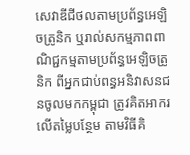សេវាឌីជីថលតាមប្រព័ន្ធអេឡិចត្រូនិក ឬរាល់សកម្មភាពពាណិជ្ជកម្មតាមប្រព័ន្ធអេឡិចត្រូនិក ពីអ្នកជាប់ពន្ធអនិវាសនជនចូលមកកម្ពុជា ត្រូវគិតអាករលើតម្លៃបន្ថែម តាមវិធីគិ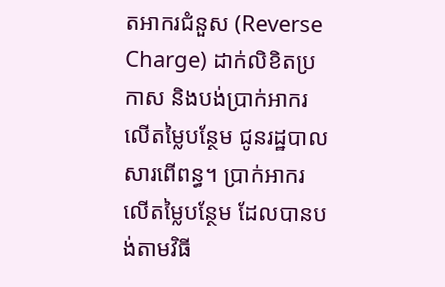តអាករជំនួស (Reverse Charge) ដាក់លិខិតប្រកាស និងបង់ប្រាក់អាករលើតម្លៃបន្ថែម ជូនរដ្ឋបាលសារពើពន្ធ។ ប្រាក់អាករលើតម្លៃបន្ថែម ដែលបានបង់តាមវិធី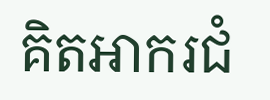គិតអាករជំ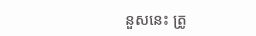នួសនេះ ត្រូ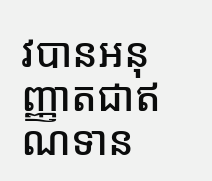វបានអនុញ្ញាតជាឥណទាន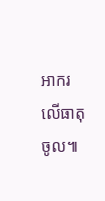អាករលើធាតុចូល៕